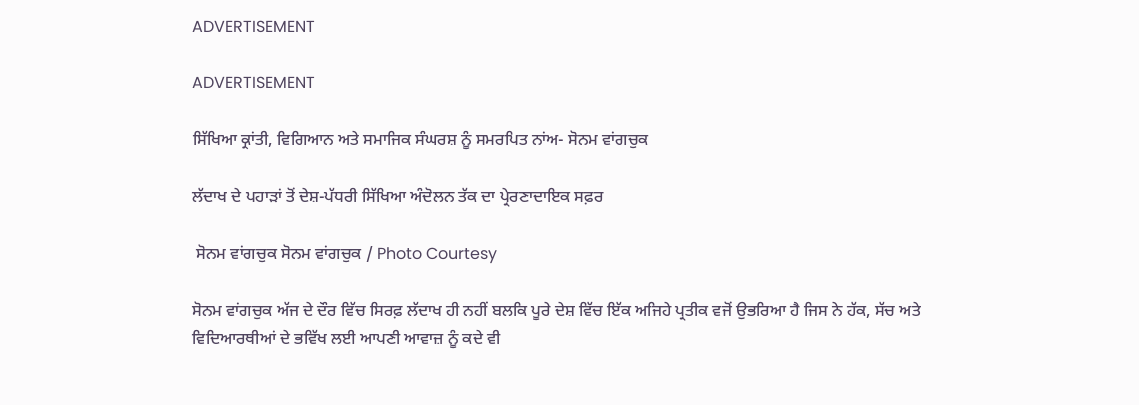ADVERTISEMENT

ADVERTISEMENT

ਸਿੱਖਿਆ ਕ੍ਰਾਂਤੀ, ਵਿਗਿਆਨ ਅਤੇ ਸਮਾਜਿਕ ਸੰਘਰਸ਼ ਨੂੰ ਸਮਰਪਿਤ ਨਾਂਅ- ਸੋਨਮ ਵਾਂਗਚੁਕ

ਲੱਦਾਖ ਦੇ ਪਹਾੜਾਂ ਤੋਂ ਦੇਸ਼-ਪੱਧਰੀ ਸਿੱਖਿਆ ਅੰਦੋਲਨ ਤੱਕ ਦਾ ਪ੍ਰੇਰਣਾਦਾਇਕ ਸਫ਼ਰ

 ਸੋਨਮ ਵਾਂਗਚੁਕ ਸੋਨਮ ਵਾਂਗਚੁਕ / Photo Courtesy

ਸੋਨਮ ਵਾਂਗਚੁਕ ਅੱਜ ਦੇ ਦੌਰ ਵਿੱਚ ਸਿਰਫ਼ ਲੱਦਾਖ ਹੀ ਨਹੀਂ ਬਲਕਿ ਪੂਰੇ ਦੇਸ਼ ਵਿੱਚ ਇੱਕ ਅਜਿਹੇ ਪ੍ਰਤੀਕ ਵਜੋਂ ਉਭਰਿਆ ਹੈ ਜਿਸ ਨੇ ਹੱਕ, ਸੱਚ ਅਤੇ ਵਿਦਿਆਰਥੀਆਂ ਦੇ ਭਵਿੱਖ ਲਈ ਆਪਣੀ ਆਵਾਜ਼ ਨੂੰ ਕਦੇ ਵੀ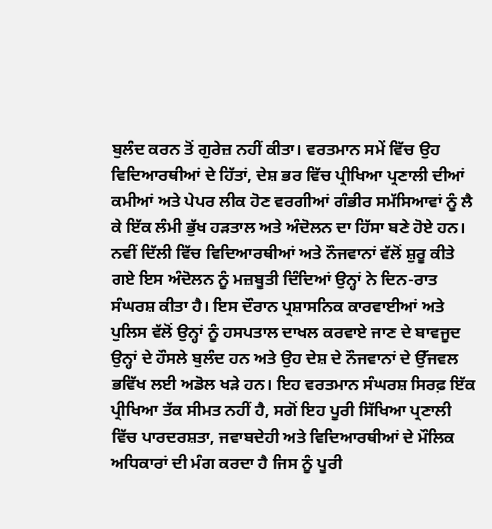ਬੁਲੰਦ ਕਰਨ ਤੋਂ ਗੁਰੇਜ਼ ਨਹੀਂ ਕੀਤਾ। ਵਰਤਮਾਨ ਸਮੇਂ ਵਿੱਚ ਉਹ ਵਿਦਿਆਰਥੀਆਂ ਦੇ ਹਿੱਤਾਂ, ਦੇਸ਼ ਭਰ ਵਿੱਚ ਪ੍ਰੀਖਿਆ ਪ੍ਰਣਾਲੀ ਦੀਆਂ ਕਮੀਆਂ ਅਤੇ ਪੇਪਰ ਲੀਕ ਹੋਣ ਵਰਗੀਆਂ ਗੰਭੀਰ ਸਮੱਸਿਆਵਾਂ ਨੂੰ ਲੈ ਕੇ ਇੱਕ ਲੰਮੀ ਭੁੱਖ ਹੜਤਾਲ ਅਤੇ ਅੰਦੋਲਨ ਦਾ ਹਿੱਸਾ ਬਣੇ ਹੋਏ ਹਨ। ਨਵੀਂ ਦਿੱਲੀ ਵਿੱਚ ਵਿਦਿਆਰਥੀਆਂ ਅਤੇ ਨੌਜਵਾਨਾਂ ਵੱਲੋਂ ਸ਼ੁਰੂ ਕੀਤੇ ਗਏ ਇਸ ਅੰਦੋਲਨ ਨੂੰ ਮਜ਼ਬੂਤੀ ਦਿੰਦਿਆਂ ਉਨ੍ਹਾਂ ਨੇ ਦਿਨ-ਰਾਤ ਸੰਘਰਸ਼ ਕੀਤਾ ਹੈ। ਇਸ ਦੌਰਾਨ ਪ੍ਰਸ਼ਾਸਨਿਕ ਕਾਰਵਾਈਆਂ ਅਤੇ ਪੁਲਿਸ ਵੱਲੋਂ ਉਨ੍ਹਾਂ ਨੂੰ ਹਸਪਤਾਲ ਦਾਖਲ ਕਰਵਾਏ ਜਾਣ ਦੇ ਬਾਵਜੂਦ ਉਨ੍ਹਾਂ ਦੇ ਹੌਸਲੇ ਬੁਲੰਦ ਹਨ ਅਤੇ ਉਹ ਦੇਸ਼ ਦੇ ਨੌਜਵਾਨਾਂ ਦੇ ਉੱਜਵਲ ਭਵਿੱਖ ਲਈ ਅਡੋਲ ਖੜੇ ਹਨ। ਇਹ ਵਰਤਮਾਨ ਸੰਘਰਸ਼ ਸਿਰਫ਼ ਇੱਕ ਪ੍ਰੀਖਿਆ ਤੱਕ ਸੀਮਤ ਨਹੀਂ ਹੈ, ਸਗੋਂ ਇਹ ਪੂਰੀ ਸਿੱਖਿਆ ਪ੍ਰਣਾਲੀ ਵਿੱਚ ਪਾਰਦਰਸ਼ਤਾ, ਜਵਾਬਦੇਹੀ ਅਤੇ ਵਿਦਿਆਰਥੀਆਂ ਦੇ ਮੌਲਿਕ ਅਧਿਕਾਰਾਂ ਦੀ ਮੰਗ ਕਰਦਾ ਹੈ ਜਿਸ ਨੂੰ ਪੂਰੀ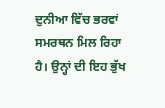ਦੁਨੀਆ ਵਿੱਚ ਭਰਵਾਂ ਸਮਰਥਨ ਮਿਲ ਰਿਹਾ ਹੈ। ਉਨ੍ਹਾਂ ਦੀ ਇਹ ਭੁੱਖ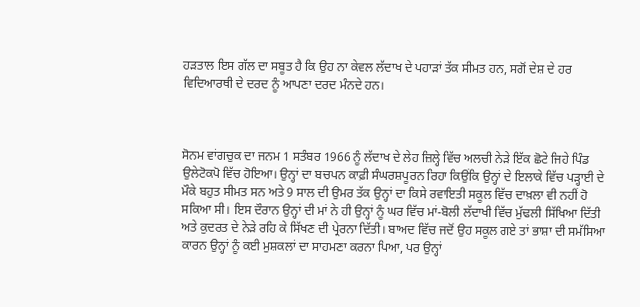ਹੜਤਾਲ ਇਸ ਗੱਲ ਦਾ ਸਬੂਤ ਹੈ ਕਿ ਉਹ ਨਾ ਕੇਵਲ ਲੱਦਾਖ ਦੇ ਪਹਾੜਾਂ ਤੱਕ ਸੀਮਤ ਹਨ, ਸਗੋਂ ਦੇਸ਼ ਦੇ ਹਰ ਵਿਦਿਆਰਥੀ ਦੇ ਦਰਦ ਨੂੰ ਆਪਣਾ ਦਰਦ ਮੰਨਦੇ ਹਨ।



ਸੋਨਮ ਵਾਂਗਚੁਕ ਦਾ ਜਨਮ 1 ਸਤੰਬਰ 1966 ਨੂੰ ਲੱਦਾਖ ਦੇ ਲੇਹ ਜ਼ਿਲ੍ਹੇ ਵਿੱਚ ਅਲਚੀ ਨੇੜੇ ਇੱਕ ਛੋਟੇ ਜਿਹੇ ਪਿੰਡ ਉਲੇਟੋਕਪੋ ਵਿੱਚ ਹੋਇਆ। ਉਨ੍ਹਾਂ ਦਾ ਬਚਪਨ ਕਾਫ਼ੀ ਸੰਘਰਸ਼ਪੂਰਨ ਰਿਹਾ ਕਿਉਂਕਿ ਉਨ੍ਹਾਂ ਦੇ ਇਲਾਕੇ ਵਿੱਚ ਪੜ੍ਹਾਈ ਦੇ ਮੌਕੇ ਬਹੁਤ ਸੀਮਤ ਸਨ ਅਤੇ 9 ਸਾਲ ਦੀ ਉਮਰ ਤੱਕ ਉਨ੍ਹਾਂ ਦਾ ਕਿਸੇ ਰਵਾਇਤੀ ਸਕੂਲ ਵਿੱਚ ਦਾਖ਼ਲਾ ਵੀ ਨਹੀਂ ਹੋ ਸਕਿਆ ਸੀ। ਇਸ ਦੌਰਾਨ ਉਨ੍ਹਾਂ ਦੀ ਮਾਂ ਨੇ ਹੀ ਉਨ੍ਹਾਂ ਨੂੰ ਘਰ ਵਿੱਚ ਮਾਂ-ਬੋਲੀ ਲੱਦਾਖੀ ਵਿੱਚ ਮੁੱਢਲੀ ਸਿੱਖਿਆ ਦਿੱਤੀ ਅਤੇ ਕੁਦਰਤ ਦੇ ਨੇੜੇ ਰਹਿ ਕੇ ਸਿੱਖਣ ਦੀ ਪ੍ਰੇਰਨਾ ਦਿੱਤੀ। ਬਾਅਦ ਵਿੱਚ ਜਦੋਂ ਉਹ ਸਕੂਲ ਗਏ ਤਾਂ ਭਾਸ਼ਾ ਦੀ ਸਮੱਸਿਆ ਕਾਰਨ ਉਨ੍ਹਾਂ ਨੂੰ ਕਈ ਮੁਸ਼ਕਲਾਂ ਦਾ ਸਾਹਮਣਾ ਕਰਨਾ ਪਿਆ, ਪਰ ਉਨ੍ਹਾਂ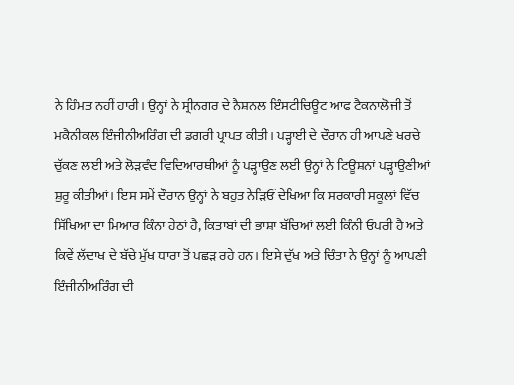ਨੇ ਹਿੰਮਤ ਨਹੀਂ ਹਾਰੀ। ਉਨ੍ਹਾਂ ਨੇ ਸ੍ਰੀਨਗਰ ਦੇ ਨੈਸ਼ਨਲ ਇੰਸਟੀਚਿਊਟ ਆਫ ਟੈਕਨਾਲੋਜੀ ਤੋਂ ਮਕੈਨੀਕਲ ਇੰਜੀਨੀਅਰਿੰਗ ਦੀ ਡਗਰੀ ਪ੍ਰਾਪਤ ਕੀਤੀ। ਪੜ੍ਹਾਈ ਦੇ ਦੌਰਾਨ ਹੀ ਆਪਣੇ ਖਰਚੇ ਚੁੱਕਣ ਲਈ ਅਤੇ ਲੋੜਵੰਦ ਵਿਦਿਆਰਥੀਆਂ ਨੂੰ ਪੜ੍ਹਾਉਣ ਲਈ ਉਨ੍ਹਾਂ ਨੇ ਟਿਊਸ਼ਨਾਂ ਪੜ੍ਹਾਉਣੀਆਂ ਸ਼ੁਰੂ ਕੀਤੀਆਂ। ਇਸ ਸਮੇਂ ਦੌਰਾਨ ਉਨ੍ਹਾਂ ਨੇ ਬਹੁਤ ਨੇੜਿਓਂ ਦੇਖਿਆ ਕਿ ਸਰਕਾਰੀ ਸਕੂਲਾਂ ਵਿੱਚ ਸਿੱਖਿਆ ਦਾ ਮਿਆਰ ਕਿੰਨਾ ਹੇਠਾਂ ਹੈ, ਕਿਤਾਬਾਂ ਦੀ ਭਾਸ਼ਾ ਬੱਚਿਆਂ ਲਈ ਕਿੰਨੀ ਓਪਰੀ ਹੈ ਅਤੇ ਕਿਵੇਂ ਲੱਦਾਖ ਦੇ ਬੱਚੇ ਮੁੱਖ ਧਾਰਾ ਤੋਂ ਪਛੜ ਰਹੇ ਹਨ। ਇਸੇ ਦੁੱਖ ਅਤੇ ਚਿੰਤਾ ਨੇ ਉਨ੍ਹਾਂ ਨੂੰ ਆਪਣੀ ਇੰਜੀਨੀਅਰਿੰਗ ਦੀ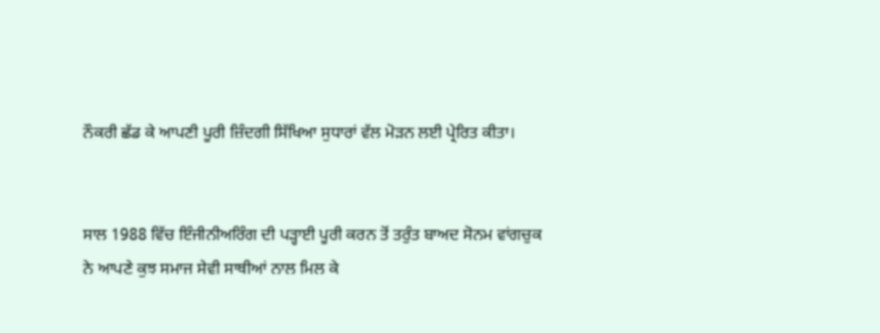ਨੌਕਰੀ ਛੱਡ ਕੇ ਆਪਣੀ ਪੂਰੀ ਜ਼ਿੰਦਗੀ ਸਿੱਖਿਆ ਸੁਧਾਰਾਂ ਵੱਲ ਮੋੜਨ ਲਈ ਪ੍ਰੇਰਿਤ ਕੀਤਾ।


ਸਾਲ 1988 ਵਿੱਚ ਇੰਜੀਨੀਅਰਿੰਗ ਦੀ ਪੜ੍ਹਾਈ ਪੂਰੀ ਕਰਨ ਤੋਂ ਤਰੁੰਤ ਬਾਅਦ ਸੋਨਮ ਵਾਂਗਚੁਕ ਨੇ ਆਪਣੇ ਕੁਝ ਸਮਾਜ ਸੇਵੀ ਸਾਥੀਆਂ ਨਾਲ ਮਿਲ ਕੇ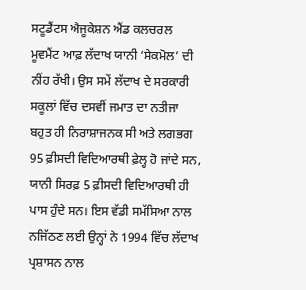ਸਟੂਡੈਂਟਸ ਐਜੂਕੇਸ਼ਨ ਐਂਡ ਕਲਚਰਲ ਮੂਵਮੈਂਟ ਆਫ਼ ਲੱਦਾਖ ਯਾਨੀ ‘ਸੇਕਮੋਲ’ ਦੀ ਨੀਂਹ ਰੱਖੀ। ਉਸ ਸਮੇਂ ਲੱਦਾਖ ਦੇ ਸਰਕਾਰੀ ਸਕੂਲਾਂ ਵਿੱਚ ਦਸਵੀਂ ਜਮਾਤ ਦਾ ਨਤੀਜਾ ਬਹੁਤ ਹੀ ਨਿਰਾਸ਼ਾਜਨਕ ਸੀ ਅਤੇ ਲਗਭਗ 95 ਫ਼ੀਸਦੀ ਵਿਦਿਆਰਥੀ ਫ਼ੇਲ੍ਹ ਹੋ ਜਾਂਦੇ ਸਨ, ਯਾਨੀ ਸਿਰਫ਼ 5 ਫ਼ੀਸਦੀ ਵਿਦਿਆਰਥੀ ਹੀ ਪਾਸ ਹੁੰਦੇ ਸਨ। ਇਸ ਵੱਡੀ ਸਮੱਸਿਆ ਨਾਲ ਨਜਿੱਠਣ ਲਈ ਉਨ੍ਹਾਂ ਨੇ 1994 ਵਿੱਚ ਲੱਦਾਖ ਪ੍ਰਸ਼ਾਸਨ ਨਾਲ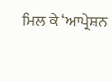ਮਿਲ ਕੇ ‘ਆਪ੍ਰੇਸ਼ਨ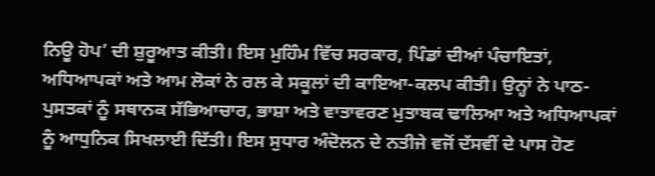ਨਿਊ ਹੋਪ’ ਦੀ ਸ਼ੁਰੂਆਤ ਕੀਤੀ। ਇਸ ਮੁਹਿੰਮ ਵਿੱਚ ਸਰਕਾਰ, ਪਿੰਡਾਂ ਦੀਆਂ ਪੰਚਾਇਤਾਂ, ਅਧਿਆਪਕਾਂ ਅਤੇ ਆਮ ਲੋਕਾਂ ਨੇ ਰਲ ਕੇ ਸਕੂਲਾਂ ਦੀ ਕਾਇਆ-ਕਲਪ ਕੀਤੀ। ਉਨ੍ਹਾਂ ਨੇ ਪਾਠ-ਪੁਸਤਕਾਂ ਨੂੰ ਸਥਾਨਕ ਸੱਭਿਆਚਾਰ, ਭਾਸ਼ਾ ਅਤੇ ਵਾਤਾਵਰਣ ਮੁਤਾਬਕ ਢਾਲਿਆ ਅਤੇ ਅਧਿਆਪਕਾਂ ਨੂੰ ਆਧੁਨਿਕ ਸਿਖਲਾਈ ਦਿੱਤੀ। ਇਸ ਸੁਧਾਰ ਅੰਦੋਲਨ ਦੇ ਨਤੀਜੇ ਵਜੋਂ ਦੱਸਵੀਂ ਦੇ ਪਾਸ ਹੋਣ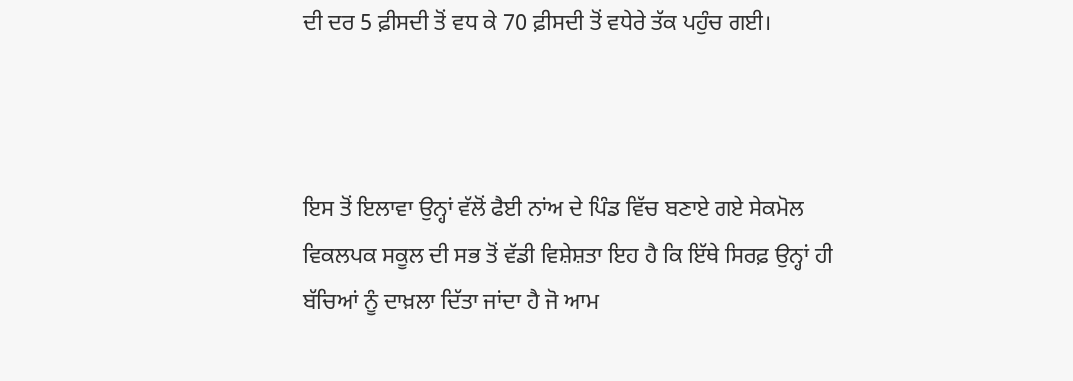ਦੀ ਦਰ 5 ਫ਼ੀਸਦੀ ਤੋਂ ਵਧ ਕੇ 70 ਫ਼ੀਸਦੀ ਤੋਂ ਵਧੇਰੇ ਤੱਕ ਪਹੁੰਚ ਗਈ।



ਇਸ ਤੋਂ ਇਲਾਵਾ ਉਨ੍ਹਾਂ ਵੱਲੋਂ ਫੈਈ ਨਾਂਅ ਦੇ ਪਿੰਡ ਵਿੱਚ ਬਣਾਏ ਗਏ ਸੇਕਮੋਲ ਵਿਕਲਪਕ ਸਕੂਲ ਦੀ ਸਭ ਤੋਂ ਵੱਡੀ ਵਿਸ਼ੇਸ਼ਤਾ ਇਹ ਹੈ ਕਿ ਇੱਥੇ ਸਿਰਫ਼ ਉਨ੍ਹਾਂ ਹੀ ਬੱਚਿਆਂ ਨੂੰ ਦਾਖ਼ਲਾ ਦਿੱਤਾ ਜਾਂਦਾ ਹੈ ਜੋ ਆਮ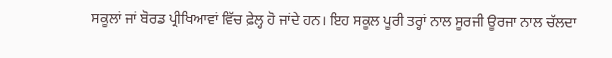ਸਕੂਲਾਂ ਜਾਂ ਬੋਰਡ ਪ੍ਰੀਖਿਆਵਾਂ ਵਿੱਚ ਫ਼ੇਲ੍ਹ ਹੋ ਜਾਂਦੇ ਹਨ। ਇਹ ਸਕੂਲ ਪੂਰੀ ਤਰ੍ਹਾਂ ਨਾਲ ਸੂਰਜੀ ਊਰਜਾ ਨਾਲ ਚੱਲਦਾ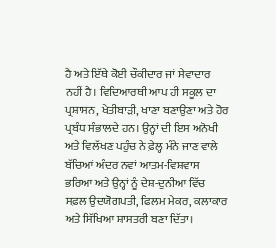ਹੈ ਅਤੇ ਇੱਥੇ ਕੋਈ ਚੌਕੀਦਾਰ ਜਾਂ ਸੇਵਾਦਾਰ ਨਹੀਂ ਹੈ। ਵਿਦਿਆਰਥੀ ਆਪ ਹੀ ਸਕੂਲ ਦਾ ਪ੍ਰਸ਼ਾਸਨ, ਖੇਤੀਬਾੜੀ, ਖਾਣਾ ਬਣਾਉਣਾ ਅਤੇ ਹੋਰ ਪ੍ਰਬੰਧ ਸੰਭਾਲਦੇ ਹਨ। ਉਨ੍ਹਾਂ ਦੀ ਇਸ ਅਨੋਖੀ ਅਤੇ ਵਿਲੱਖਣ ਪਹੁੰਚ ਨੇ ਫ਼ੇਲ੍ਹ ਮੰਨੇ ਜਾਣ ਵਾਲੇ ਬੱਚਿਆਂ ਅੰਦਰ ਨਵਾਂ ਆਤਮ-ਵਿਸ਼ਵਾਸ ਭਰਿਆ ਅਤੇ ਉਨ੍ਹਾਂ ਨੂੰ ਦੇਸ਼-ਦੁਨੀਆ ਵਿੱਚ ਸਫ਼ਲ ਉਦਯੋਗਪਤੀ, ਫਿਲਮ ਮੇਕਰ, ਕਲਾਕਾਰ ਅਤੇ ਸਿੱਖਿਆ ਸ਼ਾਸਤਰੀ ਬਣਾ ਦਿੱਤਾ।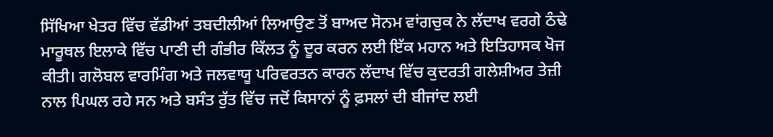ਸਿੱਖਿਆ ਖੇਤਰ ਵਿੱਚ ਵੱਡੀਆਂ ਤਬਦੀਲੀਆਂ ਲਿਆਉਣ ਤੋਂ ਬਾਅਦ ਸੋਨਮ ਵਾਂਗਚੁਕ ਨੇ ਲੱਦਾਖ ਵਰਗੇ ਠੰਢੇ ਮਾਰੂਥਲ ਇਲਾਕੇ ਵਿੱਚ ਪਾਣੀ ਦੀ ਗੰਭੀਰ ਕਿੱਲਤ ਨੂੰ ਦੂਰ ਕਰਨ ਲਈ ਇੱਕ ਮਹਾਨ ਅਤੇ ਇਤਿਹਾਸਕ ਖੋਜ ਕੀਤੀ। ਗਲੋਬਲ ਵਾਰਮਿੰਗ ਅਤੇ ਜਲਵਾਯੂ ਪਰਿਵਰਤਨ ਕਾਰਨ ਲੱਦਾਖ ਵਿੱਚ ਕੁਦਰਤੀ ਗਲੇਸ਼ੀਅਰ ਤੇਜ਼ੀ ਨਾਲ ਪਿਘਲ ਰਹੇ ਸਨ ਅਤੇ ਬਸੰਤ ਰੁੱਤ ਵਿੱਚ ਜਦੋਂ ਕਿਸਾਨਾਂ ਨੂੰ ਫ਼ਸਲਾਂ ਦੀ ਬੀਜਾਂਦ ਲਈ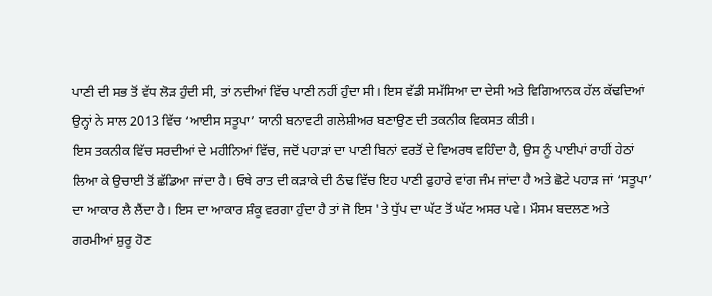ਪਾਣੀ ਦੀ ਸਭ ਤੋਂ ਵੱਧ ਲੋੜ ਹੁੰਦੀ ਸੀ, ਤਾਂ ਨਦੀਆਂ ਵਿੱਚ ਪਾਣੀ ਨਹੀਂ ਹੁੰਦਾ ਸੀ। ਇਸ ਵੱਡੀ ਸਮੱਸਿਆ ਦਾ ਦੇਸੀ ਅਤੇ ਵਿਗਿਆਨਕ ਹੱਲ ਕੱਢਦਿਆਂ ਉਨ੍ਹਾਂ ਨੇ ਸਾਲ 2013 ਵਿੱਚ ‘ਆਈਸ ਸਤੂਪਾ’ ਯਾਨੀ ਬਨਾਵਟੀ ਗਲੇਸ਼ੀਅਰ ਬਣਾਉਣ ਦੀ ਤਕਨੀਕ ਵਿਕਸਤ ਕੀਤੀ।
ਇਸ ਤਕਨੀਕ ਵਿੱਚ ਸਰਦੀਆਂ ਦੇ ਮਹੀਨਿਆਂ ਵਿੱਚ, ਜਦੋਂ ਪਹਾੜਾਂ ਦਾ ਪਾਣੀ ਬਿਨਾਂ ਵਰਤੋਂ ਦੇ ਵਿਅਰਥ ਵਹਿੰਦਾ ਹੈ, ਉਸ ਨੂੰ ਪਾਈਪਾਂ ਰਾਹੀਂ ਹੇਠਾਂ ਲਿਆ ਕੇ ਉਚਾਈ ਤੋਂ ਛੱਡਿਆ ਜਾਂਦਾ ਹੈ। ਓਥੇ ਰਾਤ ਦੀ ਕੜਾਕੇ ਦੀ ਠੰਢ ਵਿੱਚ ਇਹ ਪਾਣੀ ਫੁਹਾਰੇ ਵਾਂਗ ਜੰਮ ਜਾਂਦਾ ਹੈ ਅਤੇ ਛੋਟੇ ਪਹਾੜ ਜਾਂ ‘ਸਤੂਪਾ’ ਦਾ ਆਕਾਰ ਲੈ ਲੈਂਦਾ ਹੈ। ਇਸ ਦਾ ਆਕਾਰ ਸ਼ੰਕੂ ਵਰਗਾ ਹੁੰਦਾ ਹੈ ਤਾਂ ਜੋ ਇਸ 'ਤੇ ਧੁੱਪ ਦਾ ਘੱਟ ਤੋਂ ਘੱਟ ਅਸਰ ਪਵੇ। ਮੌਸਮ ਬਦਲਣ ਅਤੇ ਗਰਮੀਆਂ ਸ਼ੁਰੂ ਹੋਣ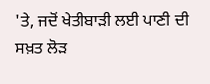'ਤੇ, ਜਦੋਂ ਖੇਤੀਬਾੜੀ ਲਈ ਪਾਣੀ ਦੀ ਸਖ਼ਤ ਲੋੜ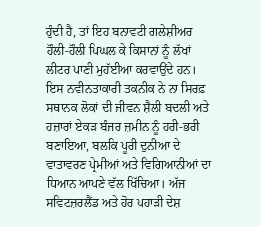ਹੁੰਦੀ ਹੈ, ਤਾਂ ਇਹ ਬਨਾਵਟੀ ਗਲੇਸ਼ੀਅਰ ਹੌਲੀ-ਹੌਲੀ ਪਿਘਲ ਕੇ ਕਿਸਾਨਾਂ ਨੂੰ ਲੱਖਾਂ ਲੀਟਰ ਪਾਣੀ ਮੁਹੱਈਆ ਕਰਵਾਉਂਦੇ ਹਨ। ਇਸ ਨਵੀਨਤਾਕਾਰੀ ਤਕਨੀਕ ਨੇ ਨਾ ਸਿਰਫ਼ ਸਥਾਨਕ ਲੋਕਾਂ ਦੀ ਜੀਵਨ ਸ਼ੈਲੀ ਬਦਲੀ ਅਤੇ ਹਜ਼ਾਰਾਂ ਏਕੜ ਬੰਜਰ ਜ਼ਮੀਨ ਨੂੰ ਹਰੀ-ਭਰੀ ਬਣਾਇਆ, ਬਲਕਿ ਪੂਰੀ ਦੁਨੀਆ ਦੇ ਵਾਤਾਵਰਣ ਪ੍ਰੇਮੀਆਂ ਅਤੇ ਵਿਗਿਆਨੀਆਂ ਦਾ ਧਿਆਨ ਆਪਣੇ ਵੱਲ ਖਿੱਚਿਆ। ਅੱਜ ਸਵਿਟਜ਼ਰਲੈਂਡ ਅਤੇ ਹੋਰ ਪਹਾੜੀ ਦੇਸ਼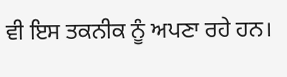ਵੀ ਇਸ ਤਕਨੀਕ ਨੂੰ ਅਪਣਾ ਰਹੇ ਹਨ।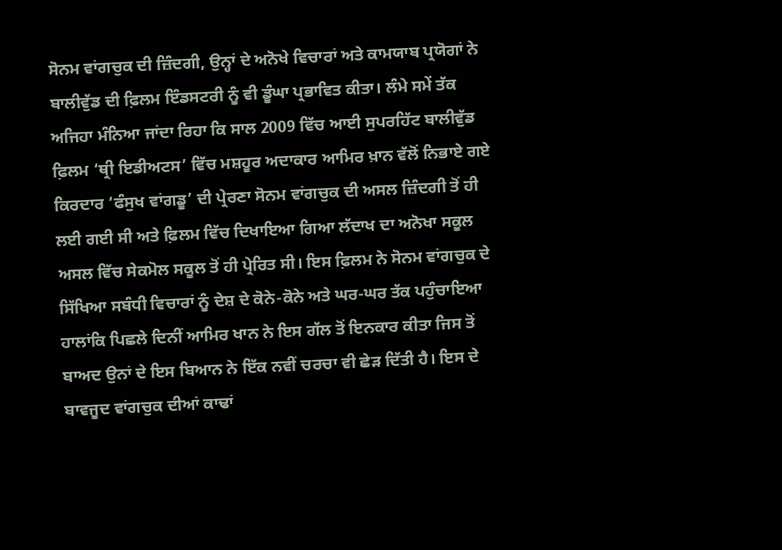ਸੋਨਮ ਵਾਂਗਚੁਕ ਦੀ ਜ਼ਿੰਦਗੀ, ਉਨ੍ਹਾਂ ਦੇ ਅਨੋਖੇ ਵਿਚਾਰਾਂ ਅਤੇ ਕਾਮਯਾਬ ਪ੍ਰਯੋਗਾਂ ਨੇ ਬਾਲੀਵੁੱਡ ਦੀ ਫ਼ਿਲਮ ਇੰਡਸਟਰੀ ਨੂੰ ਵੀ ਡੂੰਘਾ ਪ੍ਰਭਾਵਿਤ ਕੀਤਾ। ਲੰਮੇ ਸਮੇਂ ਤੱਕ ਅਜਿਹਾ ਮੰਨਿਆ ਜਾਂਦਾ ਰਿਹਾ ਕਿ ਸਾਲ 2009 ਵਿੱਚ ਆਈ ਸੁਪਰਹਿੱਟ ਬਾਲੀਵੁੱਡ ਫ਼ਿਲਮ ‘ਥ੍ਰੀ ਇਡੀਅਟਸ’ ਵਿੱਚ ਮਸ਼ਹੂਰ ਅਦਾਕਾਰ ਆਮਿਰ ਖ਼ਾਨ ਵੱਲੋਂ ਨਿਭਾਏ ਗਏ ਕਿਰਦਾਰ ‘ਫੰਸੁਖ ਵਾਂਗਡੂ’ ਦੀ ਪ੍ਰੇਰਣਾ ਸੋਨਮ ਵਾਂਗਚੁਕ ਦੀ ਅਸਲ ਜ਼ਿੰਦਗੀ ਤੋਂ ਹੀ ਲਈ ਗਈ ਸੀ ਅਤੇ ਫ਼ਿਲਮ ਵਿੱਚ ਦਿਖਾਇਆ ਗਿਆ ਲੱਦਾਖ ਦਾ ਅਨੋਖਾ ਸਕੂਲ ਅਸਲ ਵਿੱਚ ਸੇਕਮੋਲ ਸਕੂਲ ਤੋਂ ਹੀ ਪ੍ਰੇਰਿਤ ਸੀ। ਇਸ ਫ਼ਿਲਮ ਨੇ ਸੋਨਮ ਵਾਂਗਚੁਕ ਦੇ ਸਿੱਖਿਆ ਸਬੰਧੀ ਵਿਚਾਰਾਂ ਨੂੰ ਦੇਸ਼ ਦੇ ਕੋਨੇ-ਕੋਨੇ ਅਤੇ ਘਰ-ਘਰ ਤੱਕ ਪਹੁੰਚਾਇਆ ਹਾਲਾਂਕਿ ਪਿਛਲੇ ਦਿਨੀਂ ਆਮਿਰ ਖਾਨ ਨੇ ਇਸ ਗੱਲ ਤੋਂ ਇਨਕਾਰ ਕੀਤਾ ਜਿਸ ਤੋਂ ਬਾਅਦ ਉਨਾਂ ਦੇ ਇਸ ਬਿਆਨ ਨੇ ਇੱਕ ਨਵੀਂ ਚਰਚਾ ਵੀ ਛੇੜ ਦਿੱਤੀ ਹੈ। ਇਸ ਦੇ ਬਾਵਜੂਦ ਵਾਂਗਚੁਕ ਦੀਆਂ ਕਾਢਾਂ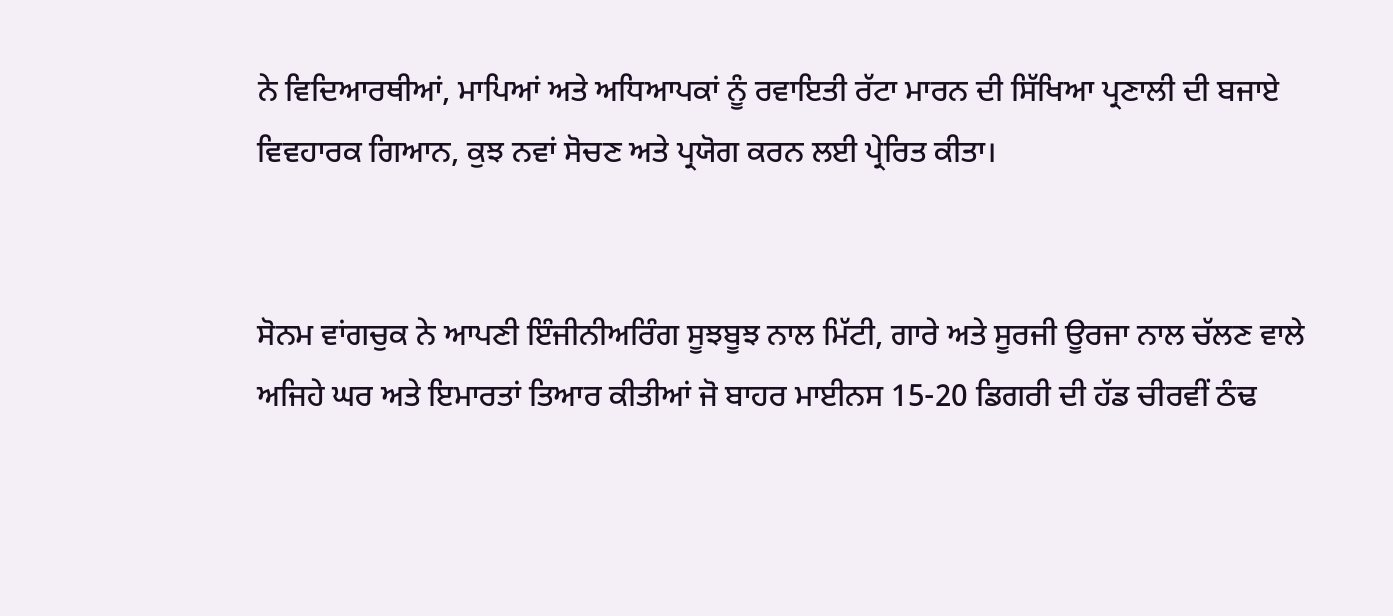ਨੇ ਵਿਦਿਆਰਥੀਆਂ, ਮਾਪਿਆਂ ਅਤੇ ਅਧਿਆਪਕਾਂ ਨੂੰ ਰਵਾਇਤੀ ਰੱਟਾ ਮਾਰਨ ਦੀ ਸਿੱਖਿਆ ਪ੍ਰਣਾਲੀ ਦੀ ਬਜਾਏ ਵਿਵਹਾਰਕ ਗਿਆਨ, ਕੁਝ ਨਵਾਂ ਸੋਚਣ ਅਤੇ ਪ੍ਰਯੋਗ ਕਰਨ ਲਈ ਪ੍ਰੇਰਿਤ ਕੀਤਾ।


ਸੋਨਮ ਵਾਂਗਚੁਕ ਨੇ ਆਪਣੀ ਇੰਜੀਨੀਅਰਿੰਗ ਸੂਝਬੂਝ ਨਾਲ ਮਿੱਟੀ, ਗਾਰੇ ਅਤੇ ਸੂਰਜੀ ਊਰਜਾ ਨਾਲ ਚੱਲਣ ਵਾਲੇ ਅਜਿਹੇ ਘਰ ਅਤੇ ਇਮਾਰਤਾਂ ਤਿਆਰ ਕੀਤੀਆਂ ਜੋ ਬਾਹਰ ਮਾਈਨਸ 15-20 ਡਿਗਰੀ ਦੀ ਹੱਡ ਚੀਰਵੀਂ ਠੰਢ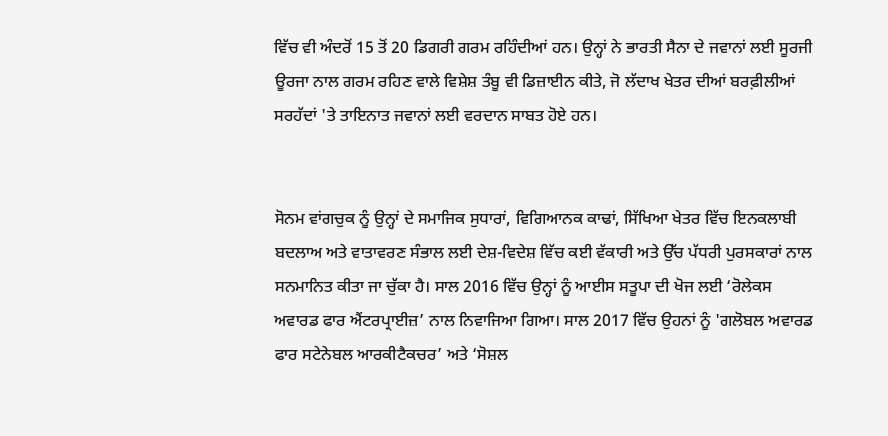ਵਿੱਚ ਵੀ ਅੰਦਰੋਂ 15 ਤੋਂ 20 ਡਿਗਰੀ ਗਰਮ ਰਹਿੰਦੀਆਂ ਹਨ। ਉਨ੍ਹਾਂ ਨੇ ਭਾਰਤੀ ਸੈਨਾ ਦੇ ਜਵਾਨਾਂ ਲਈ ਸੂਰਜੀ ਊਰਜਾ ਨਾਲ ਗਰਮ ਰਹਿਣ ਵਾਲੇ ਵਿਸ਼ੇਸ਼ ਤੰਬੂ ਵੀ ਡਿਜ਼ਾਈਨ ਕੀਤੇ, ਜੋ ਲੱਦਾਖ ਖੇਤਰ ਦੀਆਂ ਬਰਫ਼ੀਲੀਆਂ ਸਰਹੱਦਾਂ 'ਤੇ ਤਾਇਨਾਤ ਜਵਾਨਾਂ ਲਈ ਵਰਦਾਨ ਸਾਬਤ ਹੋਏ ਹਨ।


ਸੋਨਮ ਵਾਂਗਚੁਕ ਨੂੰ ਉਨ੍ਹਾਂ ਦੇ ਸਮਾਜਿਕ ਸੁਧਾਰਾਂ, ਵਿਗਿਆਨਕ ਕਾਢਾਂ, ਸਿੱਖਿਆ ਖੇਤਰ ਵਿੱਚ ਇਨਕਲਾਬੀ ਬਦਲਾਅ ਅਤੇ ਵਾਤਾਵਰਣ ਸੰਭਾਲ ਲਈ ਦੇਸ਼-ਵਿਦੇਸ਼ ਵਿੱਚ ਕਈ ਵੱਕਾਰੀ ਅਤੇ ਉੱਚ ਪੱਧਰੀ ਪੁਰਸਕਾਰਾਂ ਨਾਲ ਸਨਮਾਨਿਤ ਕੀਤਾ ਜਾ ਚੁੱਕਾ ਹੈ। ਸਾਲ 2016 ਵਿੱਚ ਉਨ੍ਹਾਂ ਨੂੰ ਆਈਸ ਸਤੂਪਾ ਦੀ ਖੋਜ ਲਈ ‘ਰੋਲੇਕਸ ਅਵਾਰਡ ਫਾਰ ਐਂਟਰਪ੍ਰਾਈਜ਼’ ਨਾਲ ਨਿਵਾਜਿਆ ਗਿਆ। ਸਾਲ 2017 ਵਿੱਚ ਉਹਨਾਂ ਨੂੰ 'ਗਲੋਬਲ ਅਵਾਰਡ ਫਾਰ ਸਟੇਨੇਬਲ ਆਰਕੀਟੈਕਚਰ’ ਅਤੇ ‘ਸੋਸ਼ਲ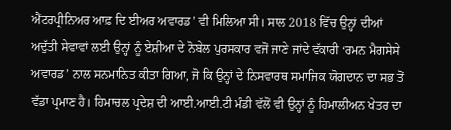ਐਂਟਰਪ੍ਰੀਨਿਅਰ ਆਫ਼ ਦਿ ਈਅਰ ਅਵਾਰਡ’ ਵੀ ਮਿਲਿਆ ਸੀ। ਸਾਲ 2018 ਵਿੱਚ ਉਨ੍ਹਾਂ ਦੀਆਂ ਅਦੁੱਤੀ ਸੇਵਾਵਾਂ ਲਈ ਉਨ੍ਹਾਂ ਨੂੰ ਏਸ਼ੀਆ ਦੇ ਨੋਬੇਲ ਪੁਰਸਕਾਰ ਵਜੋਂ ਜਾਣੇ ਜਾਂਦੇ ਵੱਕਾਰੀ ‘ਰਮਨ ਮੈਗਸੇਸੇ ਅਵਾਰਡ’ ਨਾਲ ਸਨਮਾਨਿਤ ਕੀਤਾ ਗਿਆ, ਜੋ ਕਿ ਉਨ੍ਹਾਂ ਦੇ ਨਿਸਵਾਰਥ ਸਮਾਜਿਕ ਯੋਗਦਾਨ ਦਾ ਸਭ ਤੋਂ ਵੱਡਾ ਪ੍ਰਮਾਣ ਹੈ। ਹਿਮਾਚਲ ਪ੍ਰਦੇਸ਼ ਦੀ ਆਈ.ਆਈ.ਟੀ ਮੰਡੀ ਵੱਲੋਂ ਵੀ ਉਨ੍ਹਾਂ ਨੂੰ ਹਿਮਾਲੀਅਨ ਖੇਤਰ ਦਾ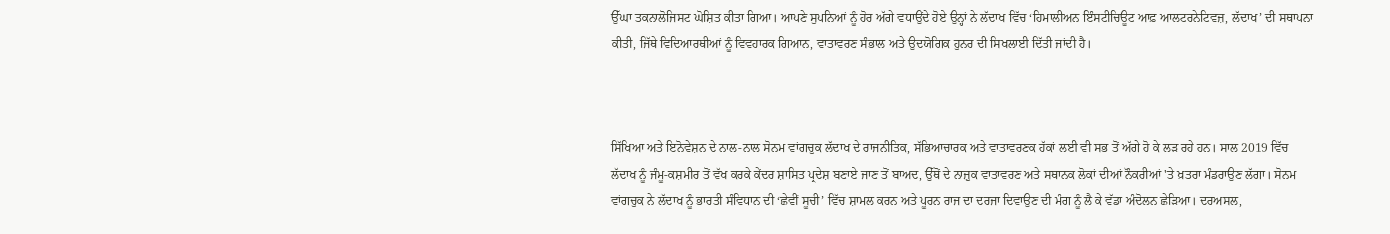ਉੱਘਾ ਤਕਨਾਲੋਜਿਸਟ ਘੋਸ਼ਿਤ ਕੀਤਾ ਗਿਆ। ਆਪਣੇ ਸੁਪਨਿਆਂ ਨੂੰ ਹੋਰ ਅੱਗੇ ਵਧਾਉਂਦੇ ਹੋਏ ਉਨ੍ਹਾਂ ਨੇ ਲੱਦਾਖ ਵਿੱਚ ‘ਹਿਮਾਲੀਅਨ ਇੰਸਟੀਚਿਊਟ ਆਫ਼ ਆਲਟਰਨੇਟਿਵਜ਼, ਲੱਦਾਖ’ ਦੀ ਸਥਾਪਨਾ ਕੀਤੀ, ਜਿੱਥੇ ਵਿਦਿਆਰਥੀਆਂ ਨੂੰ ਵਿਵਹਾਰਕ ਗਿਆਨ, ਵਾਤਾਵਰਣ ਸੰਭਾਲ ਅਤੇ ਉਦਯੋਗਿਕ ਹੁਨਰ ਦੀ ਸਿਖਲਾਈ ਦਿੱਤੀ ਜਾਂਦੀ ਹੈ।



ਸਿੱਖਿਆ ਅਤੇ ਇਨੋਵੇਸ਼ਨ ਦੇ ਨਾਲ-ਨਾਲ ਸੋਨਮ ਵਾਂਗਚੁਕ ਲੱਦਾਖ ਦੇ ਰਾਜਨੀਤਿਕ, ਸੱਭਿਆਚਾਰਕ ਅਤੇ ਵਾਤਾਵਰਣਕ ਹੱਕਾਂ ਲਈ ਵੀ ਸਭ ਤੋਂ ਅੱਗੇ ਹੋ ਕੇ ਲੜ ਰਹੇ ਹਨ। ਸਾਲ 2019 ਵਿੱਚ ਲੱਦਾਖ ਨੂੰ ਜੰਮੂ-ਕਸ਼ਮੀਰ ਤੋਂ ਵੱਖ ਕਰਕੇ ਕੇਂਦਰ ਸ਼ਾਸਿਤ ਪ੍ਰਦੇਸ਼ ਬਣਾਏ ਜਾਣ ਤੋਂ ਬਾਅਦ, ਉੱਥੋਂ ਦੇ ਨਾਜ਼ੁਕ ਵਾਤਾਵਰਣ ਅਤੇ ਸਥਾਨਕ ਲੋਕਾਂ ਦੀਆਂ ਨੌਕਰੀਆਂ 'ਤੇ ਖ਼ਤਰਾ ਮੰਡਰਾਉਣ ਲੱਗਾ। ਸੋਨਮ ਵਾਂਗਚੁਕ ਨੇ ਲੱਦਾਖ ਨੂੰ ਭਾਰਤੀ ਸੰਵਿਧਾਨ ਦੀ ‘ਛੇਵੀਂ ਸੂਚੀ’ ਵਿੱਚ ਸ਼ਾਮਲ ਕਰਨ ਅਤੇ ਪੂਰਨ ਰਾਜ ਦਾ ਦਰਜਾ ਦਿਵਾਉਣ ਦੀ ਮੰਗ ਨੂੰ ਲੈ ਕੇ ਵੱਡਾ ਅੰਦੋਲਨ ਛੇੜਿਆ। ਦਰਅਸਲ,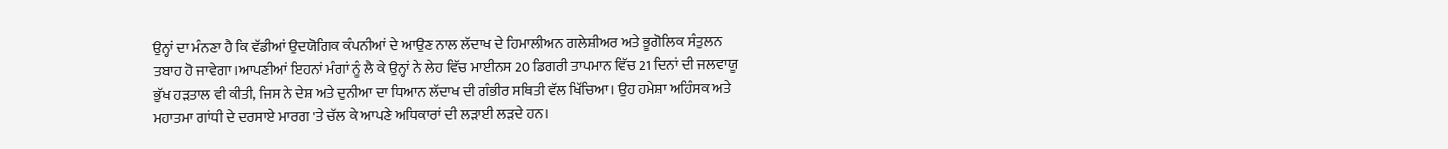ਉਨ੍ਹਾਂ ਦਾ ਮੰਨਣਾ ਹੈ ਕਿ ਵੱਡੀਆਂ ਉਦਯੋਗਿਕ ਕੰਪਨੀਆਂ ਦੇ ਆਉਣ ਨਾਲ ਲੱਦਾਖ ਦੇ ਹਿਮਾਲੀਅਨ ਗਲੇਸ਼ੀਅਰ ਅਤੇ ਭੂਗੋਲਿਕ ਸੰਤੁਲਨ ਤਬਾਹ ਹੋ ਜਾਵੇਗਾ।ਆਪਣੀਆਂ ਇਹਨਾਂ ਮੰਗਾਂ ਨੂੰ ਲੈ ਕੇ ਉਨ੍ਹਾਂ ਨੇ ਲੇਹ ਵਿੱਚ ਮਾਈਨਸ 20 ਡਿਗਰੀ ਤਾਪਮਾਨ ਵਿੱਚ 21 ਦਿਨਾਂ ਦੀ ਜਲਵਾਯੂ ਭੁੱਖ ਹੜਤਾਲ ਵੀ ਕੀਤੀ, ਜਿਸ ਨੇ ਦੇਸ਼ ਅਤੇ ਦੁਨੀਆ ਦਾ ਧਿਆਨ ਲੱਦਾਖ ਦੀ ਗੰਭੀਰ ਸਥਿਤੀ ਵੱਲ ਖਿੱਚਿਆ। ਉਹ ਹਮੇਸ਼ਾ ਅਹਿੰਸਕ ਅਤੇ ਮਹਾਤਮਾ ਗਾਂਧੀ ਦੇ ਦਰਸਾਏ ਮਾਰਗ 'ਤੇ ਚੱਲ ਕੇ ਆਪਣੇ ਅਧਿਕਾਰਾਂ ਦੀ ਲੜਾਈ ਲੜਦੇ ਹਨ।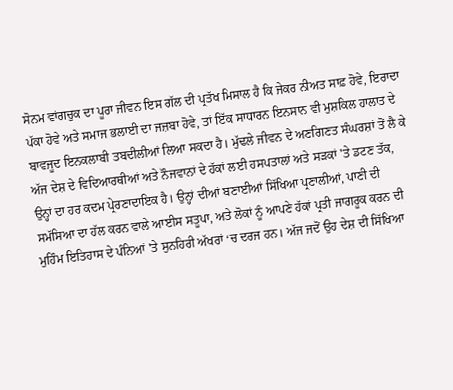ਸੋਨਮ ਵਾਂਗਚੁਕ ਦਾ ਪੂਰਾ ਜੀਵਨ ਇਸ ਗੱਲ ਦੀ ਪ੍ਰਤੱਖ ਮਿਸਾਲ ਹੈ ਕਿ ਜੇਕਰ ਨੀਅਤ ਸਾਫ਼ ਹੋਵੇ, ਇਰਾਦਾ ਪੱਕਾ ਹੋਵੇ ਅਤੇ ਸਮਾਜ ਭਲਾਈ ਦਾ ਜਜ਼ਬਾ ਹੋਵੇ, ਤਾਂ ਇੱਕ ਸਾਧਾਰਨ ਇਨਸਾਨ ਵੀ ਮੁਸ਼ਕਿਲ ਹਾਲਾਤ ਦੇ ਬਾਵਜੂਦ ਇਨਕਲਾਬੀ ਤਬਦੀਲੀਆਂ ਲਿਆ ਸਕਦਾ ਹੈ। ਮੁੱਢਲੇ ਜੀਵਨ ਦੇ ਅਣਗਿਣਤ ਸੰਘਰਸ਼ਾਂ ਤੋਂ ਲੈ ਕੇ ਅੱਜ ਦੇਸ਼ ਦੇ ਵਿਦਿਆਰਥੀਆਂ ਅਤੇ ਨੌਜਵਾਨਾਂ ਦੇ ਹੱਕਾਂ ਲਈ ਹਸਪਤਾਲਾਂ ਅਤੇ ਸੜਕਾਂ 'ਤੇ ਡਟਣ ਤੱਕ, ਉਨ੍ਹਾਂ ਦਾ ਹਰ ਕਦਮ ਪ੍ਰੇਰਣਾਦਾਇਕ ਹੈ। ਉਨ੍ਹਾਂ ਦੀਆਂ ਬਣਾਈਆਂ ਸਿੱਖਿਆ ਪ੍ਰਣਾਲੀਆਂ, ਪਾਣੀ ਦੀ ਸਮੱਸਿਆ ਦਾ ਹੱਲ ਕਰਨ ਵਾਲੇ ਆਈਸ ਸਤੂਪਾ, ਅਤੇ ਲੋਕਾਂ ਨੂੰ ਆਪਣੇ ਹੱਕਾਂ ਪ੍ਰਤੀ ਜਾਗਰੂਕ ਕਰਨ ਦੀ ਮੁਹਿੰਮ ਇਤਿਹਾਸ ਦੇ ਪੰਨਿਆਂ 'ਤੇ ਸੁਨਹਿਰੀ ਅੱਖਰਾਂ ‘ਚ ਦਰਜ ਹਨ। ਅੱਜ ਜਦੋਂ ਉਹ ਦੇਸ਼ ਦੀ ਸਿੱਖਿਆ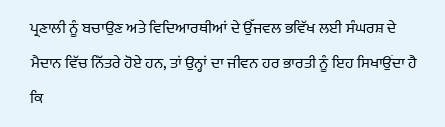ਪ੍ਰਣਾਲੀ ਨੂੰ ਬਚਾਉਣ ਅਤੇ ਵਿਦਿਆਰਥੀਆਂ ਦੇ ਉੱਜਵਲ ਭਵਿੱਖ ਲਈ ਸੰਘਰਸ਼ ਦੇ ਮੈਦਾਨ ਵਿੱਚ ਨਿੱਤਰੇ ਹੋਏ ਹਨ, ਤਾਂ ਉਨ੍ਹਾਂ ਦਾ ਜੀਵਨ ਹਰ ਭਾਰਤੀ ਨੂੰ ਇਹ ਸਿਖਾਉਂਦਾ ਹੈ ਕਿ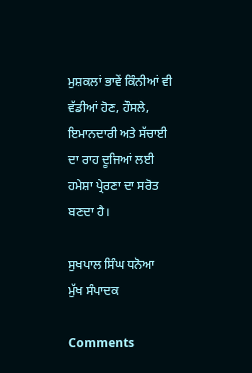ਮੁਸ਼ਕਲਾਂ ਭਾਵੇਂ ਕਿੰਨੀਆਂ ਵੀ ਵੱਡੀਆਂ ਹੋਣ, ਹੌਸਲੇ, ਇਮਾਨਦਾਰੀ ਅਤੇ ਸੱਚਾਈ ਦਾ ਰਾਹ ਦੂਜਿਆਂ ਲਈ ਹਮੇਸ਼ਾ ਪ੍ਰੇਰਣਾ ਦਾ ਸਰੋਤ ਬਣਦਾ ਹੈ।

ਸੁਖਪਾਲ ਸਿੰਘ ਧਨੋਆ
ਮੁੱਖ ਸੰਪਾਦਕ

Comments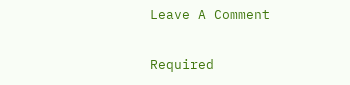Leave A Comment

Required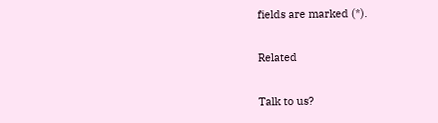fields are marked (*).

Related

Talk to us?